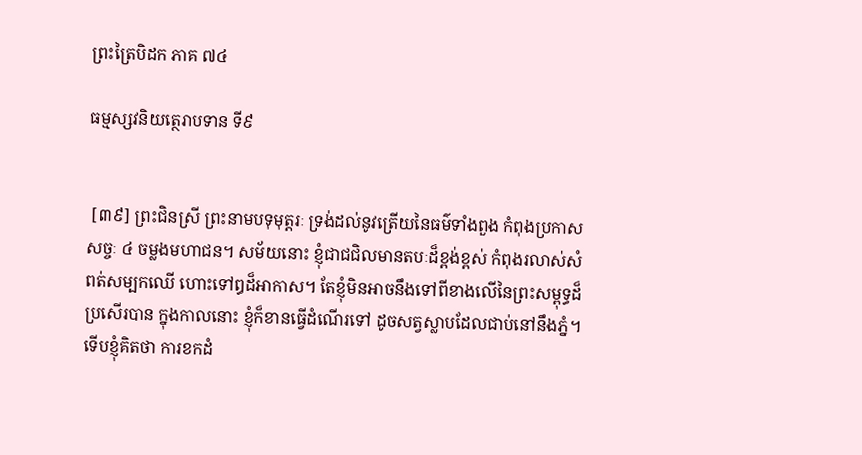ព្រះត្រៃបិដក ភាគ ៧៤

ធម្មស្សវនិយត្ថេរាបទាន ទី៩


 [៣៩] ព្រះជិនស្រី ព្រះនាមបទុមុត្តរៈ ទ្រង់ដល់នូវត្រើយនៃធម៌ទាំងពួង កំពុងប្រកាសសច្ចៈ ៤ ចម្លងមហាជន។ សម័យនោះ ខ្ញុំជាជជិលមានតបៈដ៏ខ្ពង់ខ្ពស់ កំពុងរលាស់សំពត់សម្បកឈើ ហោះទៅឰដ៏អាកាស។ តែខ្ញុំមិនអាចនឹងទៅពីខាងលើនៃព្រះសម្ពុទ្ធដ៏ប្រសើរបាន ក្នុងកាលនោះ ខ្ញុំក៏ខានធ្វើដំណើរទៅ ដូចសត្វស្លាបដែលជាប់នៅនឹងភ្នំ។ ទើបខ្ញុំគិតថា ការខកដំ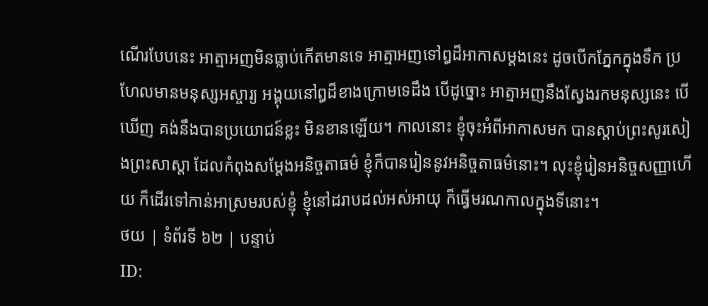ណើរបែបនេះ អាត្មាអញមិនធ្លាប់កើតមានទេ អាត្មាអញទៅឰដ៏អាកាសម្តងនេះ ដូចបើកភ្នែកក្នុងទឹក ប្រហែលមានមនុស្សអស្ចារ្យ អង្គុយនៅឰដ៏ខាងក្រោមទេដឹង បើដូច្នោះ អាត្មាអញនឹងស្វែងរកមនុស្សនេះ បើឃើញ គង់នឹងបានប្រយោជន៍ខ្លះ មិនខានឡើយ។ កាលនោះ ខ្ញុំចុះអំពីអាកាសមក បានស្តាប់ព្រះសូរសៀងព្រះសាស្តា ដែលកំពុងសម្តែងអនិច្ចតាធម៌ ខ្ញុំក៏បានរៀននូវអនិច្ចតាធម៌នោះ។ លុះខ្ញុំរៀនអនិច្ចសញ្ញាហើយ ក៏ដើរទៅកាន់អាស្រមរបស់ខ្ញុំ ខ្ញុំនៅដរាបដល់អស់អាយុ ក៏ធ្វើមរណកាលក្នុងទីនោះ។
ថយ | ទំព័រទី ៦២ | បន្ទាប់
ID: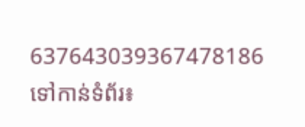637643039367478186
ទៅកាន់ទំព័រ៖